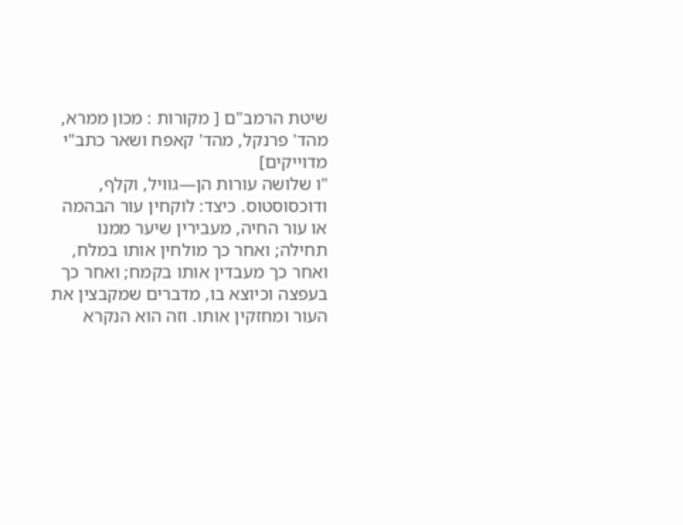שיטת הרמב"ם [ מקורות : מכון ממרא, מהד' פרנקל, מהד' קאפח ושאר כתב"י מדוייקים]
"ו שלושה עורות הן—גוויל, וקלף, ודוכסוסטוס. כיצד: לוקחין עור הבהמה או עור החיה, מעבירין שיער ממנו תחילה; ואחר כך מולחין אותו במלח, ואחר כך מעבדין אותו בקמח; ואחר כך בעפצה וכיוצא בו, מדברים שמקבצין את העור ומחזקין אותו. וזה הוא הנקרא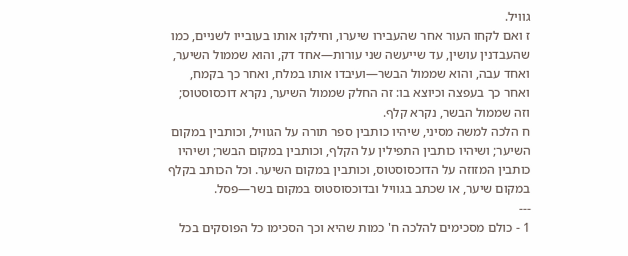גוויל.
ז ואם לקחו העור אחר שהעבירו שיערו, וחילקו אותו בעובייו לשניים, כמו שהעבדנין עושין, עד שייעשה שני עורות—אחד דק, והוא שממול השיער, ואחד עבה, והוא שממול הבשר—ועיבדו אותו במלח, ואחר כך בקמח, ואחר כך בעפצה וכיוצא בו: זה החלק שממול השיער, נקרא דוכסוסטוס; וזה שממול הבשר, נקרא קלף.
ח הלכה למשה מסיני, שיהיו כותבין ספר תורה על הגוויל, וכותבין במקום השיער; ושיהיו כותבין התפילין על הקלף, וכותבין במקום הבשר; ושיהיו כותבין המזוזה על הדוכסוסטוס, וכותבין במקום השיער. וכל הכותב בקלף במקום שיער, או שכתב בגוויל ובדוכסוסטוס במקום בשר—פסל.
---
1 - כולם מסכימים להלכה ח' כמות שהיא וכך הסכימו כל הפוסקים בכל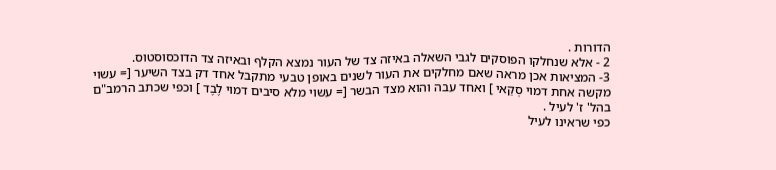הדורות .
2 - אלא שנחלקו הפוסקים לגבי השאלה באיזה צד של העור נמצא הקלף ובאיזה צד הדוכסוסטוס.
3- המציאות אכן מראה שאם מחלקים את העור לשנים באופן טבעי מתקבל אחד דק בצד השיער [= עשוי מקשה אחת דמוי סְקַאי ] ואחד עבה והוא מצד הבשר [= עשוי מלא סיבים דמוי לֶבֶד ] וכפי שכתב הרמב"ם בהל' ז' לעיל .
כפי שראינו לעיל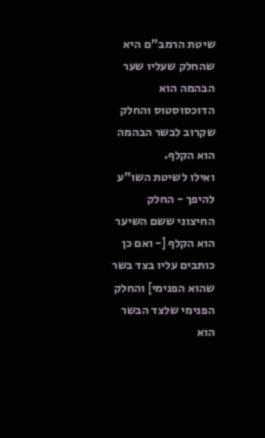שיטת הרמב"ם היא שהחלק שעליו שער הבהמה הוא הדוכסוסטוס והחלק שקרוב לבשר הבהמה הוא הקלף.
ואילו לשיטת השו"ע להיפך - החלק החיצוני ששם השיער הוא הקלף [- ואם כן כותבים עליו בצד בשר שהוא הפנימי] והחלק הפנימי שלצד הבשר הוא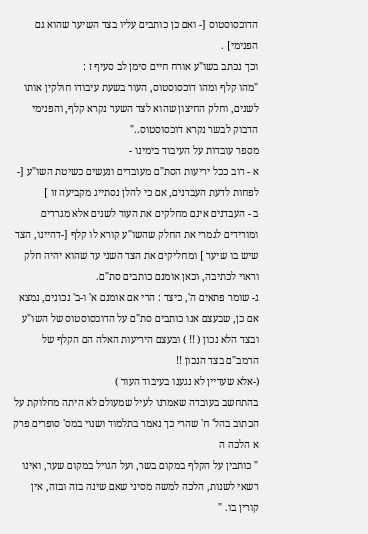הדוכסוסטוס [- ואם כן כותבים עליו בצד השיער שהוא גם הפנימי] .
וכך נכתב בשו"ע אורח חיים סימן לב סעיף ז :
"מהו קלף ומהו דוכסוסטוס, העור בשעת עיבודו חולקין אותו לשנים, וחלק החיצון שהוא לצד השער נקרא קלף, והפנימי הדבוק לבשר נקרא דוכסוסטוס.."
מספר עובדות על העיבוד בימינו -
א - רוב ככל יריעות הסת"ם מעובדים ונעשים כשיטת השו"ע [- לפחות לדעת העבדנים, אם כי להלן נסתייג מקביעה זו ]
ב - העבדנים אינם מחלקים את העור לשנים אלא מגרדים ומורידים לגמרי את החלק שהשו"ע קורא לו קלף [-דהיינו, הצד שיש בו שיער ] ומחליקים את הצד השני עד שהוא יהיה חלק וראוי לכתיבה, וכאן אומנם כותבים סת"ם.
ג- שומר פתאים ה', כיצד : הרי אם אומנם א' ו-ב' נכונים, נמצא אם כן, שבעצם אנו כותבים סת"ם על הדוכסוסטוס של השו"ע ובצד הלא נכון ( !! ) ובעצם היריעות האלה הם הקלף של הרמב"ם בצד הנכון !!
(-אלא שעדיין לא נגענו בעיבוד העור )
בהתחשב בעובדה שאמרנו לעיל שמעולם לא היתה מחלוקת על הכתוב בהל' ח' שהרי כך נאמר בתלמוד ושנוי במס' סופרים פרק א הלכה ה
" כותבין על הקלף במקום בשר, ועל הגויל במקום שער, ואינו רשאי לשנות, הלכה למשה מסיני שאם שינה בזה ובזה, אין קורין בו. "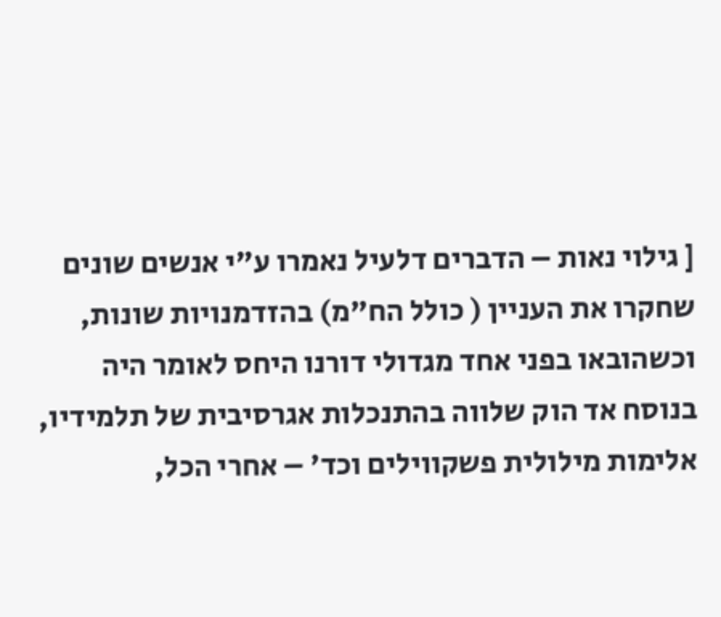[ גילוי נאות – הדברים דלעיל נאמרו ע"י אנשים שונים שחקרו את העניין ( כולל הח"מ) בהזדמנויות שונות, וכשהובאו בפני אחד מגדולי דורנו היחס לאומר היה בנוסח אד הוק שלווה בהתנכלות אגרסיבית של תלמידיו, אלימות מילולית פשקווילים וכד' – אחרי הכל,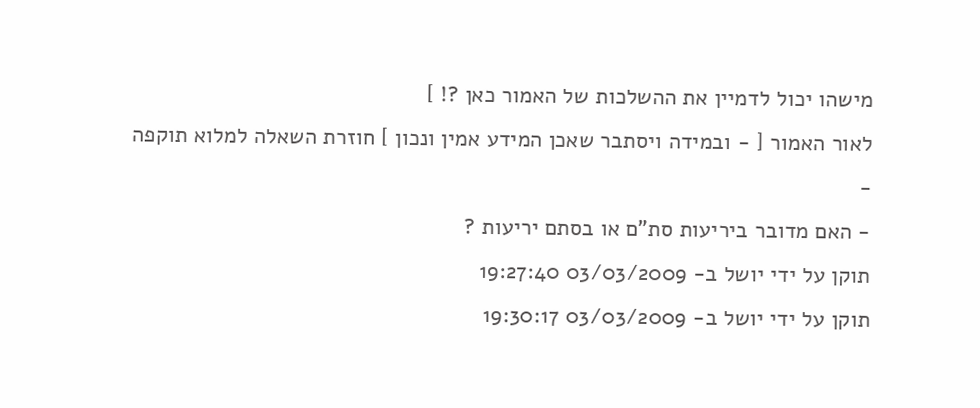מישהו יכול לדמיין את ההשלכות של האמור כאן ?! ]
לאור האמור [ - ובמידה ויסתבר שאכן המידע אמין ונכון ] חוזרת השאלה למלוא תוקפה -
- האם מדובר ביריעות סת"ם או בסתם יריעות ?
תוקן על ידי יושל ב- 03/03/2009 19:27:40
תוקן על ידי יושל ב- 03/03/2009 19:30:17